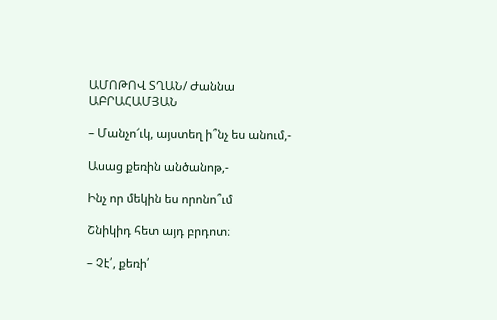ԱՄՈԹՈՎ ՏՂԱՆ/ Ժաննա ԱԲՐԱՀԱՄՅԱՆ

– Մանչո՜ւկ, այստեղ ի՞նչ ես անում,-

Ասաց քեռին անծանոթ,-

Ինչ որ մեկին ես որոնո՞ւմ

Շնիկիդ հետ այդ բրդոտ։

– Չէ՛, քեռի՛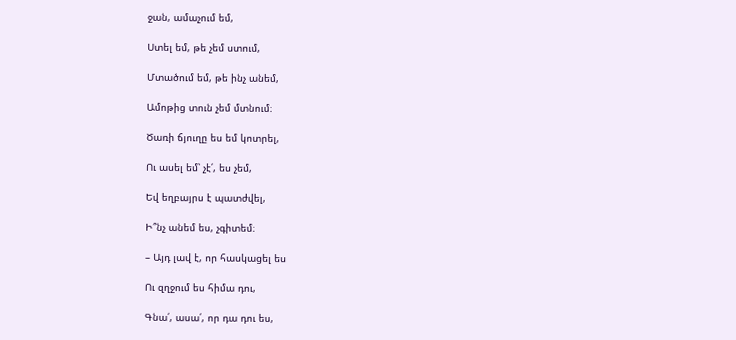ջան, ամաչում եմ,

Ստել եմ, թե չեմ ստում,

Մտածում եմ, թե ինչ անեմ,

Ամոթից տուն չեմ մտնում։

Ծառի ճյուղը ես եմ կոտրել,

Ու ասել եմ՝ չէ՛, ես չեմ,

Եվ եղբայրս է պատժվել,

Ի՞նչ անեմ ես, չգիտեմ։

– Այդ լավ է, որ հասկացել ես

Ու զղջում ես հիմա դու,

Գնա՛, ասա՛, որ դա դու ես,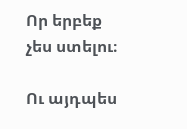Որ երբեք չես ստելու։

Ու այդպես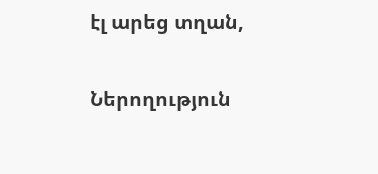էլ արեց տղան,

Ներողություն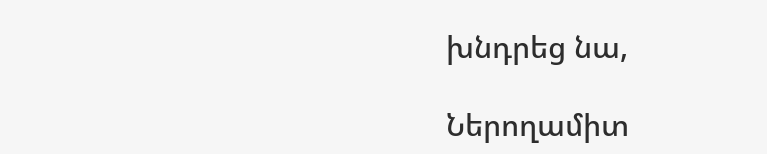խնդրեց նա,

Ներողամիտ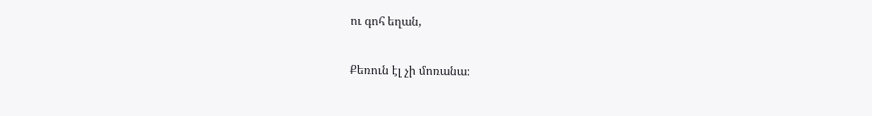ու գոհ եղան,

Քեռուն էլ չի մոռանա։